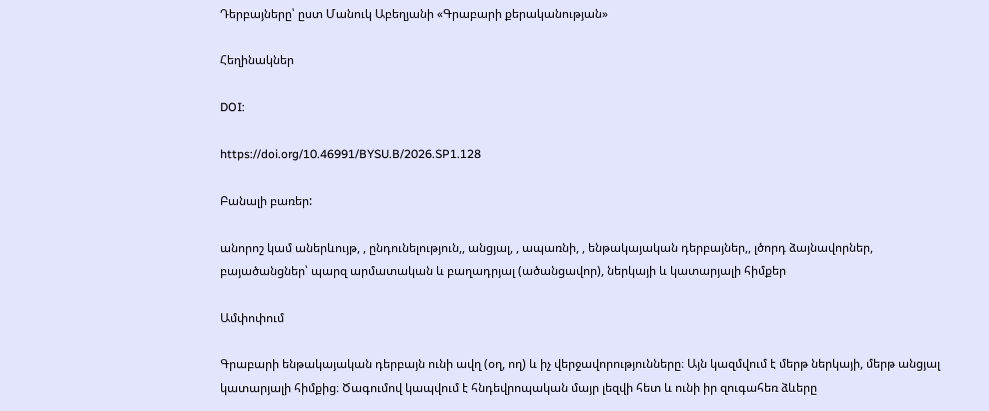Դերբայները՝ ըստ Մանուկ Աբեղյանի «Գրաբարի քերականության»

Հեղինակներ

DOI:

https://doi.org/10.46991/BYSU.B/2026.SP1.128

Բանալի բառեր:

անորոշ կամ աներևույթ, , ընդունելություն,, անցյալ, , ապառնի, , ենթակայական դերբայներ,, լծորդ ձայնավորներ, բայածանցներ՝ պարզ արմատական և բաղադրյալ (ածանցավոր), ներկայի և կատարյալի հիմքեր

Ամփոփում

Գրաբարի ենթակայական դերբայն ունի ավղ (օղ, ող) և իչ վերջավորությունները։ Այն կազմվում է մերթ ներկայի, մերթ անցյալ կատարյալի հիմքից։ Ծագումով կապվում է հնդեվրոպական մայր լեզվի հետ և ունի իր զուգահեռ ձևերը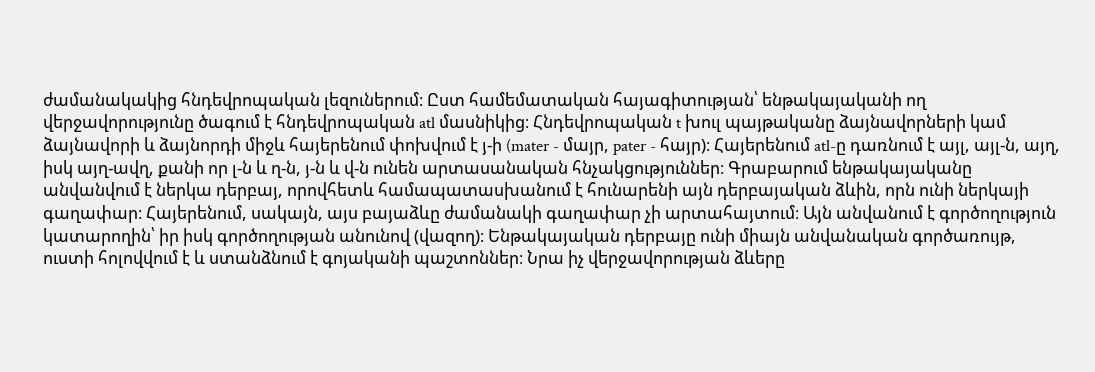ժամանակակից հնդեվրոպական լեզուներում։ Ըստ համեմատական հայագիտության՝ ենթակայականի ող վերջավորությունը ծագում է հնդեվրոպական atl մասնիկից։ Հնդեվրոպական t խուլ պայթականը ձայնավորների կամ ձայնավորի և ձայնորդի միջև հայերենում փոխվում է յ-ի (mater - մայր, pater - հայր)։ Հայերենում atl-ը դառնում է այլ, այլ-ն, այղ, իսկ այղ-ավղ, քանի որ լ-ն և ղ-ն, յ-ն և վ-ն ունեն արտասանական հնչակցություններ։ Գրաբարում ենթակայականը անվանվում է ներկա դերբայ, որովհետև համապատասխանում է հունարենի այն դերբայական ձևին, որն ունի ներկայի գաղափար։ Հայերենում, սակայն, այս բայաձևը ժամանակի գաղափար չի արտահայտում։ Այն անվանում է գործողություն կատարողին՝ իր իսկ գործողության անունով (վազող)։ Ենթակայական դերբայը ունի միայն անվանական գործառույթ, ուստի հոլովվում է և ստանձնում է գոյականի պաշտոններ։ Նրա իչ վերջավորության ձևերը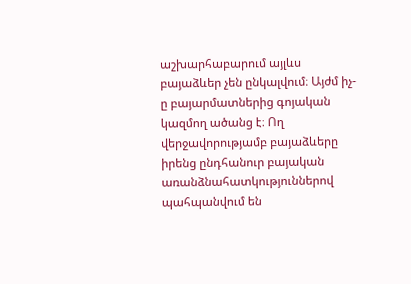աշխարհաբարում այլևս բայաձևեր չեն ընկալվում։ Այժմ իչ-ը բայարմատներից գոյական կազմող ածանց է։ Ող վերջավորությամբ բայաձևերը իրենց ընդհանուր բայական առանձնահատկություններով պահպանվում են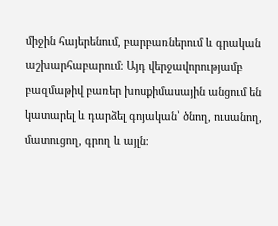միջին հայերենում, բարբառներում և գրական աշխարհաբարում։ Այդ վերջավորությամբ բազմաթիվ բառեր խոսքիմասային անցում են կատարել և դարձել գոյական՝ ծնող, ուսանող, մատուցող, գրող և այլն։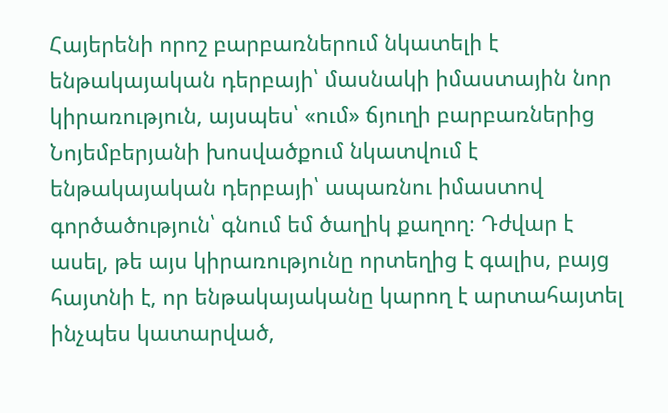Հայերենի որոշ բարբառներում նկատելի է ենթակայական դերբայի՝ մասնակի իմաստային նոր կիրառություն, այսպես՝ «ում» ճյուղի բարբառներից Նոյեմբերյանի խոսվածքում նկատվում է ենթակայական դերբայի՝ ապառնու իմաստով գործածություն՝ գնում եմ ծաղիկ քաղող։ Դժվար է ասել, թե այս կիրառությունը որտեղից է գալիս, բայց հայտնի է, որ ենթակայականը կարող է արտահայտել ինչպես կատարված,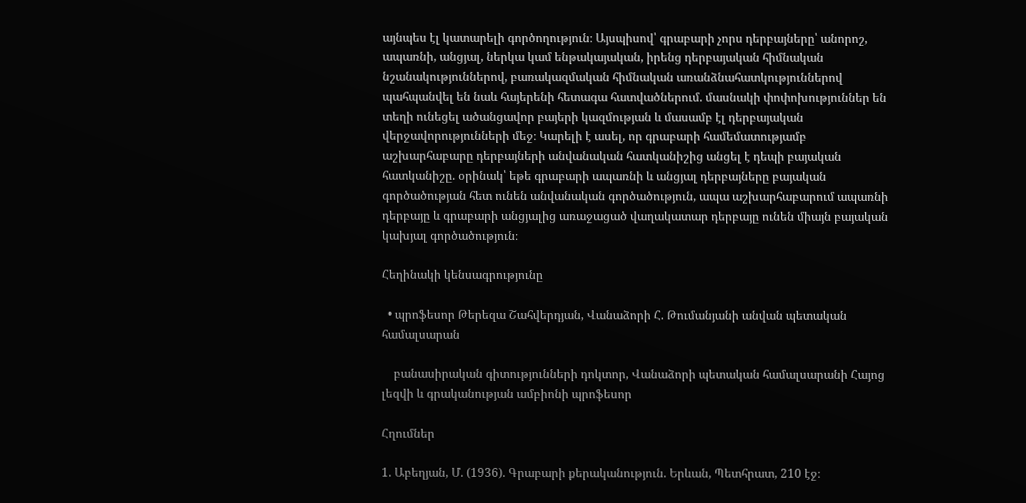այնպես էլ կատարելի գործողություն։ Այսպիսով՝ գրաբարի չորս դերբայները՝ անորոշ, ապառնի, անցյալ, ներկա կամ ենթակայական, իրենց դերբայական հիմնական նշանակություններով, բառակազմական հիմնական առանձնահատկություններով պահպանվել են նաև հայերենի հետագա հատվածներում. մասնակի փոփոխություններ են տեղի ունեցել ածանցավոր բայերի կազմության և մասամբ էլ դերբայական վերջավորությունների մեջ։ Կարելի է ասել, որ գրաբարի համեմատությամբ աշխարհաբարը դերբայների անվանական հատկանիշից անցել է դեպի բայական հատկանիշը. օրինակ՝ եթե գրաբարի ապառնի և անցյալ դերբայները բայական գործածության հետ ունեն անվանական գործածություն, ապա աշխարհաբարում ապառնի դերբայը և գրաբարի անցյալից առաջացած վաղակատար դերբայը ունեն միայն բայական կախյալ գործածություն։

Հեղինակի կենսագրությունը

  • պրոֆեսոր Թերեզա Շահվերդյան, Վանաձորի Հ. Թումանյանի անվան պետական համալսարան

    բանասիրական գիտությունների դոկտոր, Վանաձորի պետական համալսարանի Հայոց լեզվի և գրականության ամբիոնի պրոֆեսոր

Հղումներ

1. Աբեղյան, Մ. (1936). Գրաբարի քերականություն. Երևան, Պետհրատ, 210 էջ։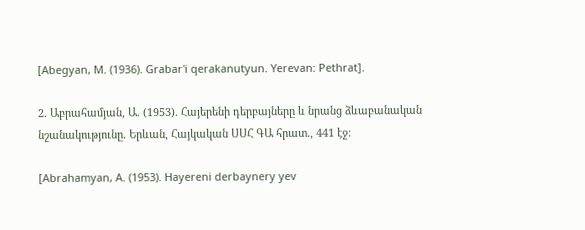[Abegyan, M. (1936). Grabar'i qerakanutyun. Yerevan: Pethrat].

2. Աբրահամյան, Ա. (1953). Հայերենի դերբայները և նրանց ձևաբանական նշանակությունը. Երևան, Հայկական ՍՍՀ ԳԱ հրատ., 441 էջ։

[Abrahamyan, A. (1953). Hayereni derbaynery yev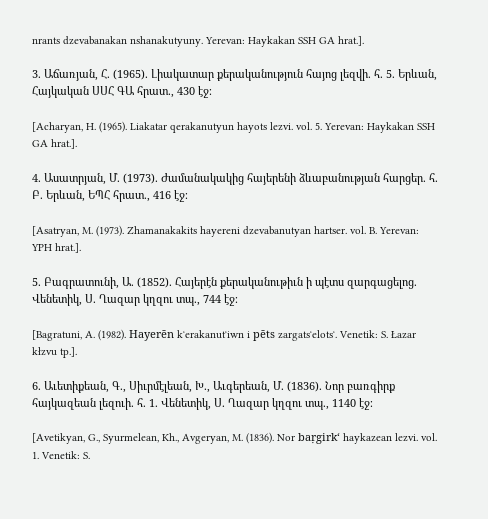nrants dzevabanakan nshanakutyuny. Yerevan: Haykakan SSH GA hrat.].

3. Աճառյան, Հ. (1965). Լիակատար քերականություն հայոց լեզվի. հ. 5. Երևան, Հայկական ՍՍՀ ԳԱ հրատ., 430 էջ։

[Acharyan, H. (1965). Liakatar qerakanutyun hayots lezvi. vol. 5. Yerevan: Haykakan SSH GA hrat.].

4. Ասատրյան, Մ. (1973). Ժամանակակից հայերենի ձևաբանության հարցեր. հ. Բ. Երևան, ԵՊՀ հրատ., 416 էջ։

[Asatryan, M. (1973). Zhamanakakits hayereni dzevabanutyan hartser. vol. B. Yerevan: YPH hrat.].

5. Բագրատունի, Ա. (1852). Հայերէն քերականութիւն ի պէտս զարգացելոց. Վենետիկ, Ս. Ղազար կղզու տպ., 744 էջ։

[Bagratuni, A. (1982). Hayerēn kʻerakanutʻiwn i pēts zargatsʻelotsʻ. Venetik: S. Łazar kłzvu tp.].

6. Աւետիքեան, Գ., Սիւրմէլեան, Խ., Աւգերեան, Մ. (1836). Նոր բառգիրք հայկազեան լեզուի. հ. 1. Վենետիկ, Ս. Ղազար կղզու տպ., 1140 էջ։

[Avetikyan, G., Syurmelean, Kh., Avgeryan, M. (1836). Nor baṛgirkʻ haykazean lezvi. vol. 1. Venetik: S.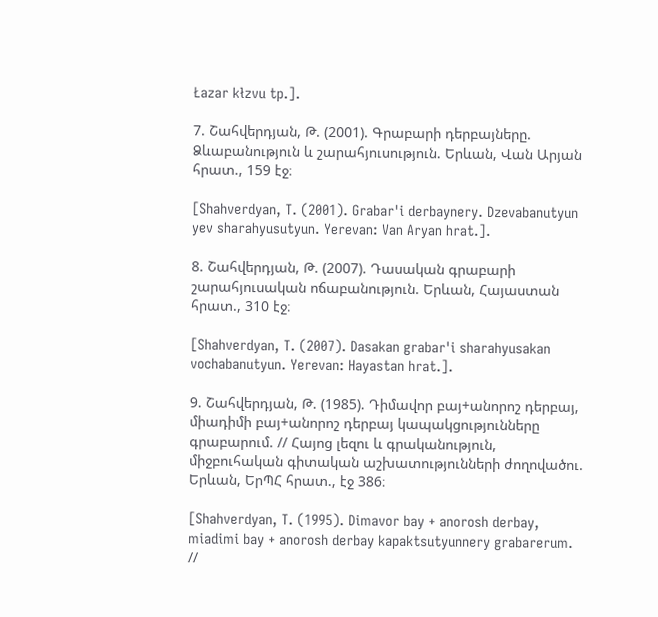Łazar kłzvu tp.].

7. Շահվերդյան, Թ. (2001). Գրաբարի դերբայները. Ձևաբանություն և շարահյուսություն. Երևան, Վան Արյան հրատ., 159 էջ։

[Shahverdyan, T. (2001). Grabar'i derbaynery. Dzevabanutyun yev sharahyusutyun. Yerevan: Van Aryan hrat.].

8. Շահվերդյան, Թ. (2007). Դասական գրաբարի շարահյուսական ոճաբանություն. Երևան, Հայաստան հրատ., 310 էջ։

[Shahverdyan, T. (2007). Dasakan grabar'i sharahyusakan vochabanutyun. Yerevan: Hayastan hrat.].

9. Շահվերդյան, Թ. (1985). Դիմավոր բայ+անորոշ դերբայ, միադիմի բայ+անորոշ դերբայ կապակցությունները գրաբարում. // Հայոց լեզու և գրականություն, միջբուհական գիտական աշխատությունների ժողովածու. Երևան, ԵրՊՀ հրատ., էջ 386։

[Shahverdyan, T. (1995). Dimavor bay + anorosh derbay, miadimi bay + anorosh derbay kapaktsutyunnery grabarerum. //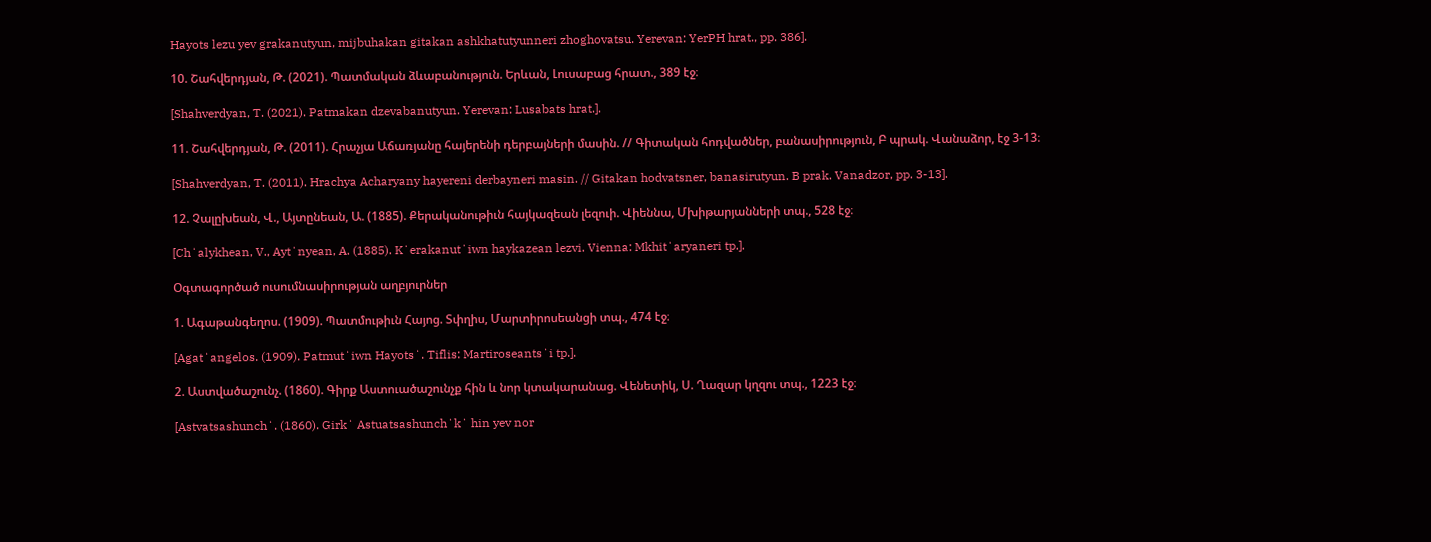Hayots lezu yev grakanutyun, mijbuhakan gitakan ashkhatutyunneri zhoghovatsu. Yerevan: YerPH hrat., pp. 386].

10. Շահվերդյան, Թ. (2021). Պատմական ձևաբանություն. Երևան, Լուսաբաց հրատ., 389 էջ։

[Shahverdyan, T. (2021). Patmakan dzevabanutyun. Yerevan: Lusabats hrat.].

11. Շահվերդյան, Թ. (2011). Հրաչյա Աճառյանը հայերենի դերբայների մասին. // Գիտական հոդվածներ, բանասիրություն, Բ պրակ. Վանաձոր, էջ 3-13։

[Shahverdyan, T. (2011). Hrachya Acharyany hayereni derbayneri masin. // Gitakan hodvatsner, banasirutyun. B prak. Vanadzor, pp. 3-13].

12. Չալըխեան, Վ., Այտընեան, Ա. (1885). Քերականութիւն հայկազեան լեզուի. Վիեննա, Մխիթարյանների տպ., 528 էջ։

[Chʻalykhean, V., Aytʻnyean, A. (1885). Kʻerakanutʻiwn haykazean lezvi. Vienna: Mkhitʻaryaneri tp.].

Օգտագործած ուսումնասիրության աղբյուրներ

1. Ագաթանգեղոս. (1909). Պատմութիւն Հայոց. Տփղիս, Մարտիրոսեանցի տպ., 474 էջ։

[Agatʻangelos. (1909). Patmutʻiwn Hayotsʻ. Tiflis: Martiroseantsʻi tp.].

2. Աստվածաշունչ. (1860). Գիրք Աստուածաշունչք հին և նոր կտակարանաց. Վենետիկ, Ս. Ղազար կղզու տպ., 1223 էջ։

[Astvatsashunchʻ. (1860). Girkʻ Astuatsashunchʻkʻ hin yev nor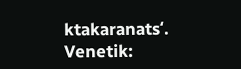ktakaranatsʻ. Venetik: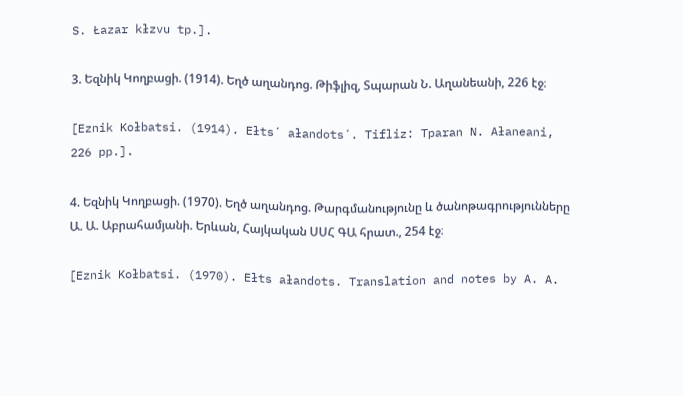S. Łazar kłzvu tp.].

3. Եզնիկ Կողբացի. (1914). Եղծ աղանդոց. Թիֆլիզ, Տպարան Ն. Աղանեանի, 226 էջ։

[Eznik Kołbatsi. (1914). Ełtsʻ ałandotsʻ. Tifliz: Tparan N. Ałaneani, 226 pp.].

4. Եզնիկ Կողբացի. (1970). Եղծ աղանդոց. Թարգմանությունը և ծանոթագրությունները Ա. Ա. Աբրահամյանի. Երևան, Հայկական ՍՍՀ ԳԱ հրատ., 254 էջ։

[Eznik Kołbatsi. (1970). Ełts ałandots. Translation and notes by A. A.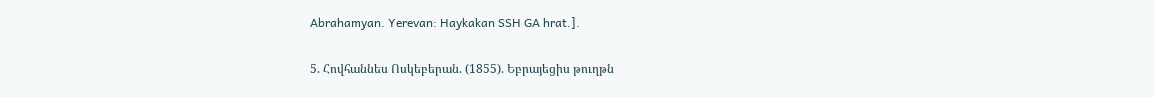Abrahamyan. Yerevan: Haykakan SSH GA hrat.].

5. Հովհաննես Ոսկեբերան. (1855). Եբրայեցիս թուղթն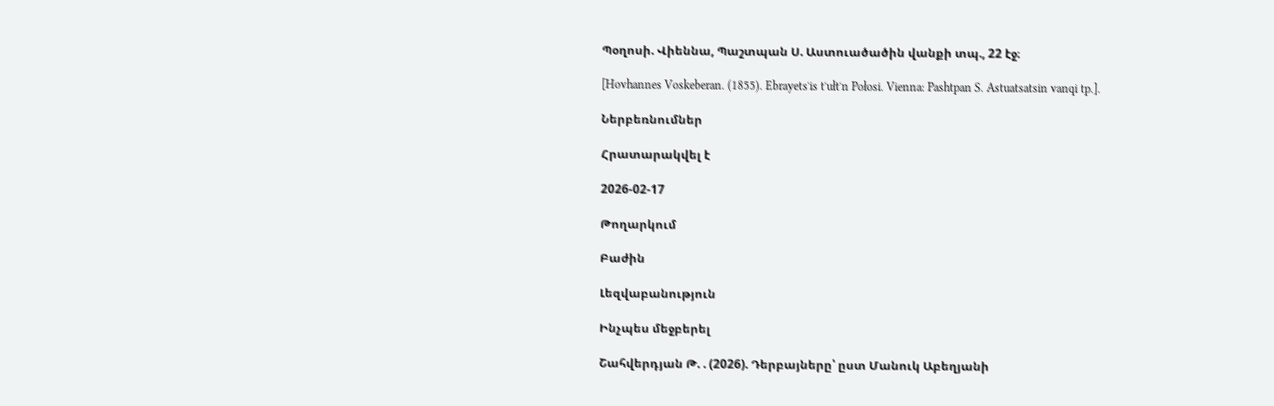Պօղոսի. Վիեննա, Պաշտպան Ս. Աստուածածին վանքի տպ., 22 էջ։

[Hovhannes Voskeberan. (1855). Ebrayetsʻis tʻułtʻn Połosi. Vienna: Pashtpan S. Astuatsatsin vanqi tp.].

Ներբեռնումներ

Հրատարակվել է

2026-02-17

Թողարկում

Բաժին

Լեզվաբանություն

Ինչպես մեջբերել

Շահվերդյան Թ. . (2026). Դերբայները՝ ըստ Մանուկ Աբեղյանի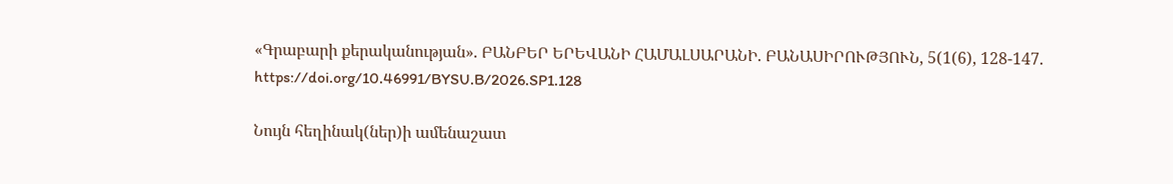«Գրաբարի քերականության». ԲԱՆԲԵՐ ԵՐԵՎԱՆԻ ՀԱՄԱԼՍԱՐԱՆԻ. ԲԱՆԱՍԻՐՈՒԹՅՈՒՆ, 5(1(6), 128-147. https://doi.org/10.46991/BYSU.B/2026.SP1.128

Նույն հեղինակ(ներ)ի ամենաշատ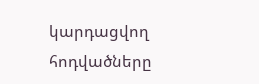կարդացվող հոդվածները